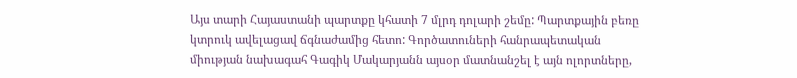Այս տարի Հայաստանի պարտքը կհատի 7 մլրդ դոլարի շեմը: Պարտքային բեռը կտրուկ ավելացավ ճգնաժամից հետո: Գործատուների հանրապետական միության նախագահ Գագիկ Մակարյանն այսօր մատնանշել է այն ոլորտները,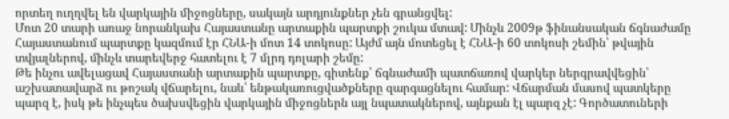որտեղ ուղղվել են վարկային միջոցները, սակայն արդյունքներ չեն գրանցվել:
Մոտ 20 տարի առաջ նորանկախ Հայաստանը արտաքին պարտքի շուկա մտավ: Մինչև 2009թ ֆինանսական ճգնաժամը Հայաստանում պարտքը կազմում էր ՀՆԱ-ի մոտ 14 տոկոսը: Այժմ այն մոտեցել է ՀՆԱ-ի 60 տոկոսի շեմին՝ թվային տվյալներով, մինչև տարեվերջ հատելու է 7 մլրդ դոլարի շեմը:
Թե ինչու ավելացավ Հայաստանի արտաքին պարտքը, գիտենք՝ ճգնաժամի պատճառով վարկեր ներգրավվեցին՝ աշխատավարձ ու թոշակ վճարելու, նաև՝ ենթակառուցվածքները զարգացնելու համար: Վճարման մասով պատկերը պարզ է, իսկ թե ինչպես ծախսվեցին վարկային միջոցներն այլ նպատակներով, այնքան էլ պարզ չէ: Գործատուների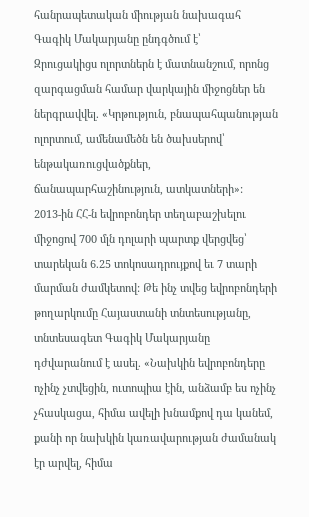հանրապետական միության նախագահ Գագիկ Մակարյանը ընդգծում է՝
Զրուցակիցս ոլորտներն է մատնանշում, որոնց զարգացման համար վարկային միջոցներ են ներգրավվել. «Կրթություն, բնապահպանության ոլորտում, ամենամեծն են ծախսերով՝ ենթակառուցվածքներ, ճանապարհաշինություն, ատկատների»:
2013-ին ՀՀ-ն եվրոբոնդեր տեղաբաշխելու միջոցով 700 մլն դոլարի պարտք վերցվեց՝ տարեկան 6.25 տոկոսադրույքով եւ 7 տարի մարման ժամկետով: Թե ինչ տվեց եվրոբոնդերի թողարկումը Հայաստանի տնտեսությանը, տնտեսագետ Գագիկ Մակարյանը դժվարանում է ասել. «Նախկին եվրոբոնդերը ոչինչ չտվեցին, ուտոպիա էին, անձամբ ես ոչինչ չհասկացա, հիմա ավելի խնամքով դա կանեմ, քանի որ նախկին կառավարության ժամանակ էր արվել, հիմա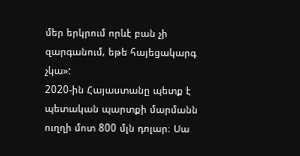մեր երկրում որևէ բան չի զարգանում, եթե հայեցակարգ չկա»:
2020-ին Հայաստանը պետք է պետական պարտքի մարմանն ուղղի մոտ 800 մլն դոլար։ Սա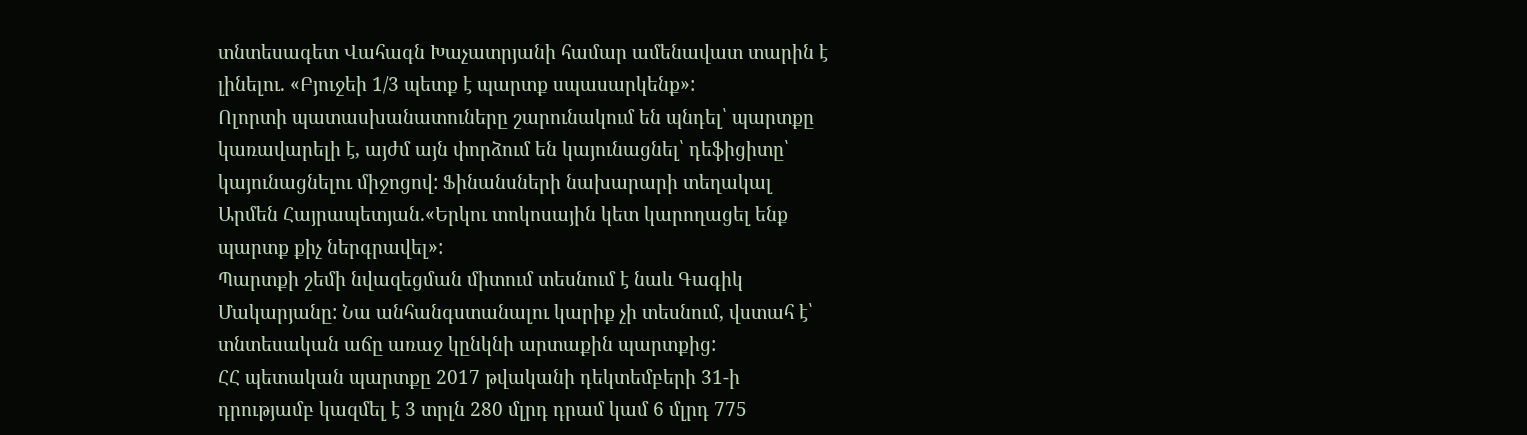տնտեսագետ Վահագն Խաչատրյանի համար ամենավատ տարին է լինելու. «Բյուջեի 1/3 պետք է պարտք սպասարկենք»:
Ոլորտի պատասխանատուները շարունակում են պնդել՝ պարտքը կառավարելի է, այժմ այն փորձում են կայունացնել՝ դեֆիցիտը՝ կայունացնելու միջոցով: Ֆինանսների նախարարի տեղակալ Արմեն Հայրապետյան.«Երկու տոկոսային կետ կարողացել ենք պարտք քիչ ներգրավել»:
Պարտքի շեմի նվազեցման միտում տեսնում է նաև Գագիկ Մակարյանը: Նա անհանգստանալու կարիք չի տեսնում, վստահ է՝ տնտեսական աճը առաջ կընկնի արտաքին պարտքից:
ՀՀ պետական պարտքը 2017 թվականի դեկտեմբերի 31-ի դրությամբ կազմել է 3 տրլն 280 մլրդ դրամ կամ 6 մլրդ 775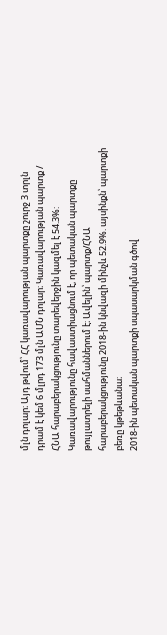մլն դոլար։ Այդ թվում՝ ՀՀ կառավարության պարտքը շուրջ 3 տրլն դրամ է կեմ 6 մլրդ 173 մլն ԱՄՆ դոլար։ Կառավարության պարտք / ՀՆԱ հարաբերակցությունը տարեվերջին կազմել է 54.3%:
Կառավարությունը հավաստիացնում է, որ պետական պարտքը թույլատրելի սահմաններում է։ Ավելին՝ պարտք/ՀՆԱ հարաբերակցությունը 2018-ին կնվազի մինչև 52.9%. այսինքն՝ պարտքի բեռը կթեթևանա։
2018-ին պետական պարտքի սպասարկման գծով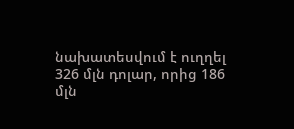նախատեսվում է ուղղել 326 մլն դոլար, որից 186 մլն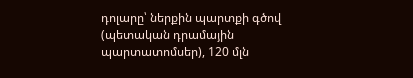դոլարը՝ ներքին պարտքի գծով (պետական դրամային պարտատոմսեր), 120 մլն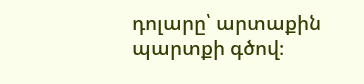դոլարը՝ արտաքին պարտքի գծով։